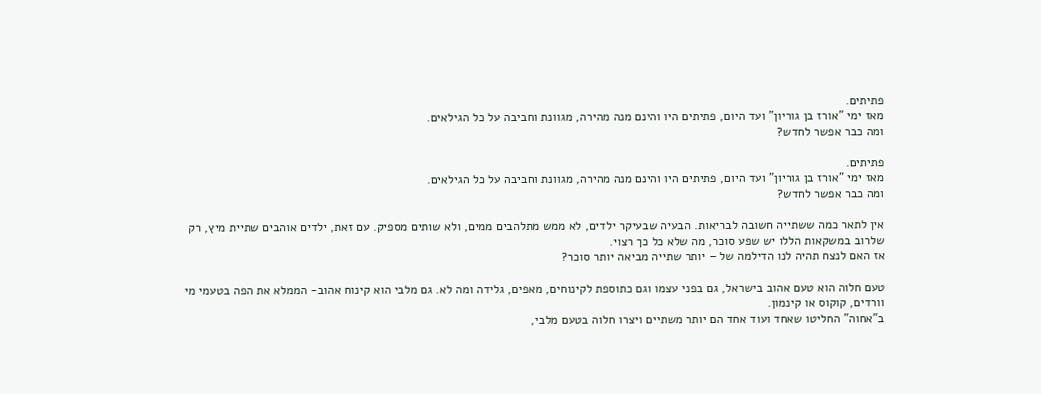פתיתים.
מאז ימי "אורז בן גוריון" ועד היום, פתיתים היו והינם מנה מהירה, מגוונת וחביבה על כל הגילאים.
ומה כבר אפשר לחדש?

פתיתים.
מאז ימי "אורז בן גוריון" ועד היום, פתיתים היו והינם מנה מהירה, מגוונת וחביבה על כל הגילאים.
ומה כבר אפשר לחדש?

אין לתאר כמה ששתייה חשובה לבריאות. הבעיה שבעיקר ילדים, לא ממש מתלהבים ממים, ולא שותים מספיק. עם זאת, ילדים אוהבים שתיית מיץ, רק שלרוב במשקאות הללו יש שפע סוכר, מה שלא כל כך רצוי.
אז האם לנצח תהיה לנו הדילמה של – יותר שתייה מביאה יותר סוכר?

טעם חלוה הוא טעם אהוב בישראל, גם בפני עצמו וגם כתוספת לקינוחים, מאפים, גלידה ומה לא. גם מלבי הוא קינוח אהוב- הממלא את הפה בטעמי מי וורדים, קוקוס או קינמון.
ב"אחוה" החליטו שאחד ועוד אחד הם יותר משתיים ויצרו חלוה בטעם מלבי,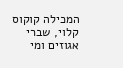המכילה קוקוס קלוי, שברי אגוזים ומי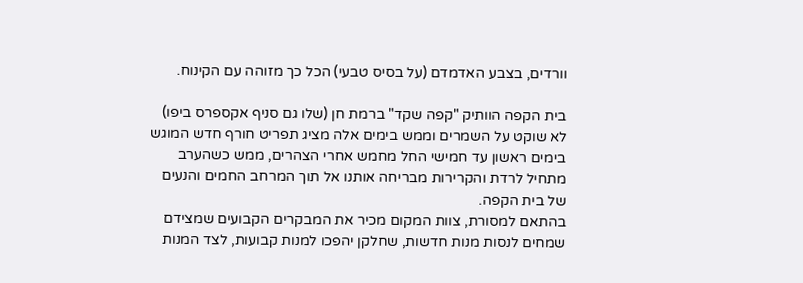וורדים, בצבע האדמדם (על בסיס טבעי) הכל כך מזוהה עם הקינוח.

בית הקפה הוותיק "קפה שקד" ברמת חן (שלו גם סניף אקספרס ביפו) לא שוקט על השמרים וממש בימים אלה מציג תפריט חורף חדש המוגש בימים ראשון עד חמישי החל מחמש אחרי הצהרים, ממש כשהערב מתחיל לרדת והקרירות מבריחה אותנו אל תוך המרחב החמים והנעים של בית הקפה.
בהתאם למסורת, צוות המקום מכיר את המבקרים הקבועים שמצידם שמחים לנסות מנות חדשות, שחלקן יהפכו למנות קבועות, לצד המנות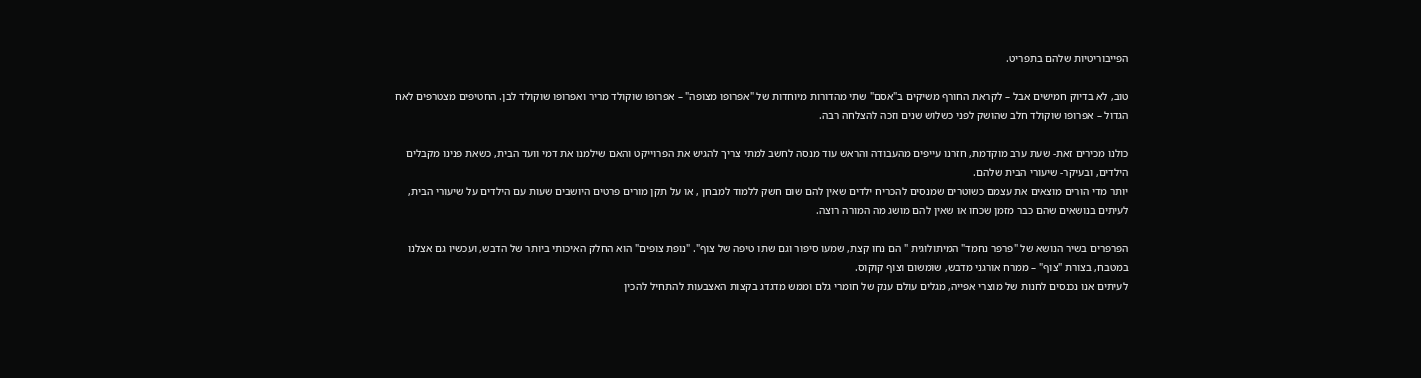הפייבוריטיות שלהם בתפריט.

טוב, לא בדיוק חמישים אבל – לקראת החורף משיקים ב"אסם" שתי מהדורות מיוחדות של "אפרופו מצופה" – אפרופו שוקולד מריר ואפרופו שוקולד לבן. החטיפים מצטרפים לאח הגדול – אפרופו שוקולד חלב שהושק לפני כשלוש שנים וזכה להצלחה רבה.

כולנו מכירים זאת- שעת ערב מוקדמת, חזרנו עייפים מהעבודה והראש עוד מנסה לחשב למתי צריך להגיש את הפרוייקט והאם שילמנו את דמי וועד הבית, כשאת פנינו מקבלים הילדים, ובעיקר- שיעורי הבית שלהם.
יותר מדי הורים מוצאים את עצמם כשוטרים שמנסים להכריח ילדים שאין להם שום חשק ללמוד למבחן , או על תקן מורים פרטים היושבים שעות עם הילדים על שיעורי הבית, לעיתים בנושאים שהם כבר מזמן שכחו או שאין להם מושג מה המורה רוצה.

הפרפרים בשיר הנושא של "פרפר נחמד" המיתולוגית " הם נחו קצת, שמעו סיפור וגם שתו טיפה של צוף". "נופת צופים" הוא החלק האיכותי ביותר של הדבש, ועכשיו גם אצלנו במטבח, בצורת "צוף" – ממרח אורגני מדבש, שומשום וצוף קוקוס.
לעיתים אנו נכנסים לחנות של מוצרי אפייה, מגלים עולם ענק של חומרי גלם וממש מדגדג בקצות האצבעות להתחיל להכין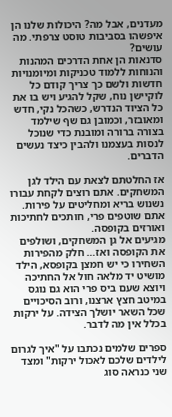מעדנים, אבל מה? היכולות שלנו הן איפשהו בסביבות טוסט צרפתי. מה עושים?
סדנאות הן אחת הדרכים המהנות והנוחות ללמוד טכניקות ומיומנויות חדשות ולשם כך צריך קודם כל לוקיישן נוח, שקל להגיע ויש בו את כל הציוד הנדרש, כשהכל נקי, חדש ומאובזר, וכמובן גם שף שילמד בצורה ברורה ומובנת כדי שנוכל לנסות בעצמנו ולהבין כיצד נעשים הדברים.

אז החלטתם לצאת עם הילד לגן המשחקים. אתם רוצים לקחת עבורו נשנוש בריא ומחליטים על פירות. אתם שוטפים פרי, חותכים לחתיכות ואורזים בקופסה.
מגיעים אל גן המשחקים, ושולפים את הקופסה ואז… חלק מהפירות השחירו כי יש חמצן בקופסא, הילד מושיט יד מלאה חול אל החתיכה ויוצא שעם ביס פרי הוא גם נוגס במיטב חצץ ארצנו, ורוב הסיכויים שכל השאר יושלך הצידה. על ירקות בכלל אין מה לדבר.

ספרים שלמים נכתבו על "איך לגרום לילדים שלכם לאכול ירקות" ומצד שני כנראה סוג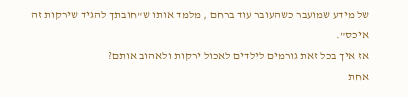של מידע שמועבר כשהעובר עוד ברחם , מלמד אותו ש"חובתך להגיד שירקות זה איכס".
אז איך בכל זאת גורמים לילדים לאכול ירקות ולאהוב אותם?
אחת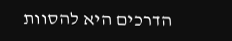הדרכים היא להסוות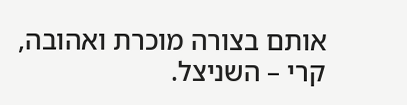אותם בצורה מוכרת ואהובה, קרי – השניצל.